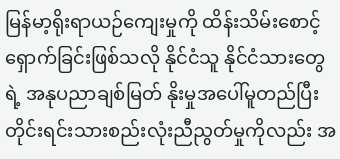မြန်မာ့ရိုးရာယဉ်ကျေးမှုကို ထိန်းသိမ်းစောင့်ရှောက်ခြင်းဖြစ်သလို နိုင်ငံသူ နိုင်ငံသားတွေရဲ့ အနုပညာချစ်မြတ် နိုးမှုအပေါ်မူတည်ပြီး တိုင်းရင်းသားစည်းလုံးညီညွတ်မှုကိုလည်း အ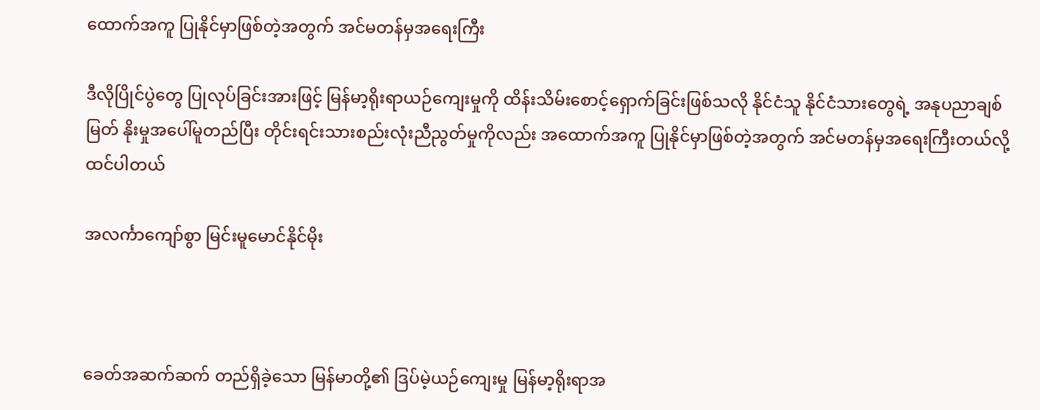ထောက်အကူ ပြုနိုင်မှာဖြစ်တဲ့အတွက် အင်မတန်မှအရေးကြီး

ဒီလိုပြိုင်ပွဲတွေ ပြုလုပ်ခြင်းအားဖြင့် မြန်မာ့ရိုးရာယဉ်ကျေးမှုကို ထိန်းသိမ်းစောင့်ရှောက်ခြင်းဖြစ်သလို နိုင်ငံသူ နိုင်ငံသားတွေရဲ့ အနုပညာချစ်မြတ် နိုးမှုအပေါ်မူတည်ပြီး တိုင်းရင်းသားစည်းလုံးညီညွတ်မှုကိုလည်း အထောက်အကူ ပြုနိုင်မှာဖြစ်တဲ့အတွက် အင်မတန်မှအရေးကြီးတယ်လို့ထင်ပါတယ်

အလင်္ကာကျော်စွာ မြင်းမူမောင်နိုင်မိုး



ခေတ်အဆက်ဆက် တည်ရှိခဲ့သော မြန်မာတို့၏ ဒြပ်မဲ့ယဉ်ကျေးမှု မြန်မာ့ရိုးရာအ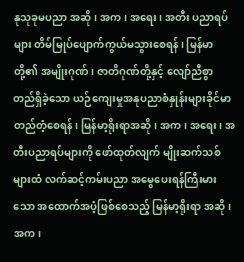နုသုခုမပညာ အဆို၊ အက၊ အရေး၊ အတီး ပညာရပ်များ တိမ်မြုပ်ပျောက်ကွယ်မသွားစေရန်၊ မြန်မာတို့၏ အမျိုးဂုဏ်၊ ဇာတိဂုဏ်တို့နှင့် လျော်ညီစွာ တည်ရှိခဲ့သော ယဉ်ကျေးမှုအနုပညာစံနှုန်းများခိုင်မာတည်တံ့စေရန်၊ မြန်မာ့ရိုးရာအဆို၊ အက၊ အရေး၊ အတီးပညာရပ်များကို ဖော်ထုတ်လျက် မျိုးဆက်သစ်များထံ လက်ဆင့်ကမ်းပညာ အမွေပေးရန်ကြီးမားသော အထောက်အပံ့ဖြစ်စေသည့် မြန်မာ့ရိုးရာ အဆို၊ အက၊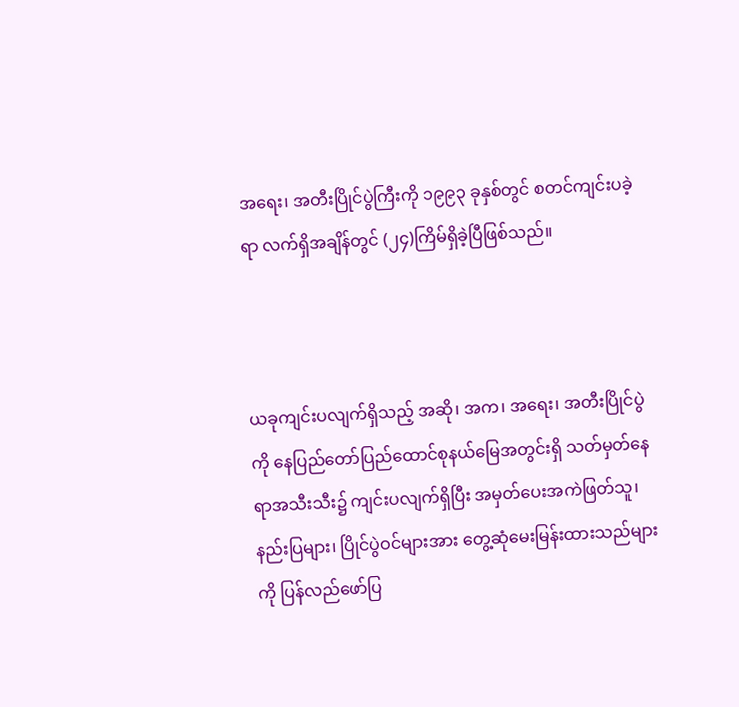အရေး၊ အတီးပြိုင်ပွဲကြီးကို ၁၉၉၃ ခုနှစ်တွင် စတင်ကျင်းပခဲ့ရာ လက်ရှိအချိန်တွင် (၂၄)ကြိမ်ရှိခဲ့ပြီဖြစ်သည်။



ယခုကျင်းပလျက်ရှိသည့် အဆို၊ အက၊ အရေး၊ အတီးပြိုင်ပွဲကို နေပြည်တော်ပြည်ထောင်စုနယ်မြေအတွင်းရှိ သတ်မှတ်နေရာအသီးသီး၌ ကျင်းပလျက်ရှိပြီး အမှတ်ပေးအကဲဖြတ်သူ၊ နည်းပြများ၊ ပြိုင်ပွဲဝင်များအား တွေ့ဆုံမေးမြန်းထားသည်များကို ပြန်လည်ဖော်ပြ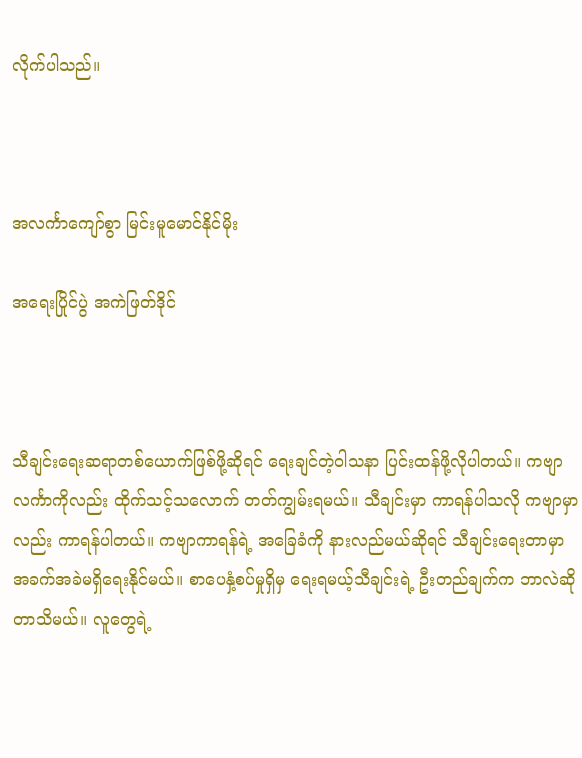လိုက်ပါသည်။



အလင်္ကာကျော်စွာ မြင်းမူမောင်နိုင်မိုး

အရေးပြိုင်ပွဲ အကဲဖြတ်ဒိုင်



သီချင်းရေးဆရာတစ်ယောက်ဖြစ်ဖို့ဆိုရင် ရေးချင်တဲ့ဝါသနာ ပြင်းထန်ဖို့လိုပါတယ်။ ကဗျာလင်္ကာကိုလည်း ထိုက်သင့်သလောက် တတ်ကျွမ်းရမယ်။ သီချင်းမှာ ကာရန်ပါသလို ကဗျာမှာလည်း ကာရန်ပါတယ်။ ကဗျာကာရန်ရဲ့ အခြေခံကို နားလည်မယ်ဆိုရင် သီချင်းရေးတာမှာ အခက်အခဲမရှိရေးနိုင်မယ်။ စာပေနှံ့စပ်မှုရှိမှ ရေးရမယ့်သီချင်းရဲ့ ဦးတည်ချက်က ဘာလဲဆိုတာသိမယ်။ လူတွေရဲ့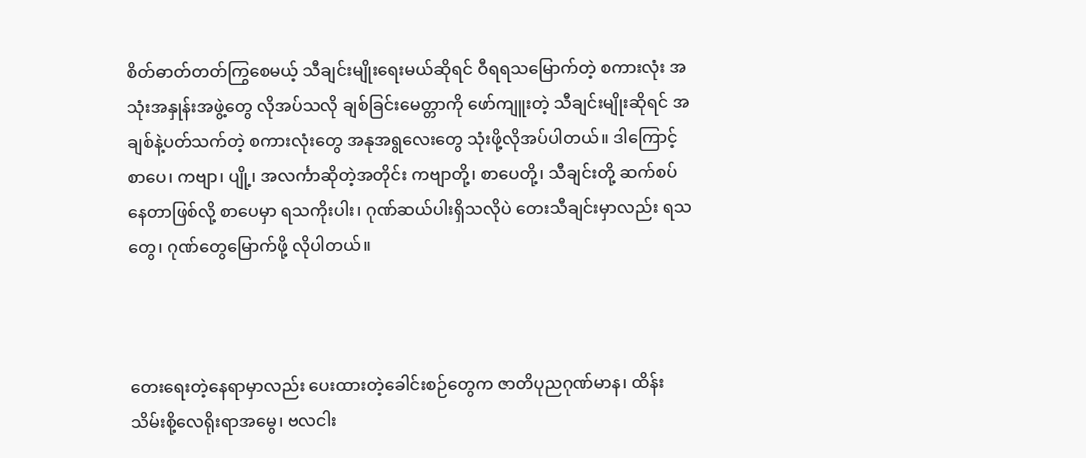စိတ်ဓာတ်တတ်ကြွစေမယ့် သီချင်းမျိုးရေးမယ်ဆိုရင် ဝီရရသမြောက်တဲ့ စကားလုံး အသုံးအနှုန်းအဖွဲ့တွေ လိုအပ်သလို ချစ်ခြင်းမေတ္တာကို ဖော်ကျူးတဲ့ သီချင်းမျိုးဆိုရင် အချစ်နဲ့ပတ်သက်တဲ့ စကားလုံးတွေ အနုအရွလေးတွေ သုံးဖို့လိုအပ်ပါတယ်။ ဒါကြောင့် စာပေ၊ ကဗျာ၊ ပျို့၊ အလင်္ကာဆိုတဲ့အတိုင်း ကဗျာတို့၊ စာပေတို့၊ သီချင်းတို့ ဆက်စပ်နေတာဖြစ်လို့ စာပေမှာ ရသကိုးပါး၊ ဂုဏ်ဆယ်ပါးရှိသလိုပဲ တေးသီချင်းမှာလည်း ရသတွေ၊ ဂုဏ်တွေမြောက်ဖို့ လိုပါတယ်။



တေးရေးတဲ့နေရာမှာလည်း ပေးထားတဲ့ခေါင်းစဉ်တွေက ဇာတိပုညဂုဏ်မာန၊ ထိန်းသိမ်းစို့လေရိုးရာအမွေ၊ ဗလငါး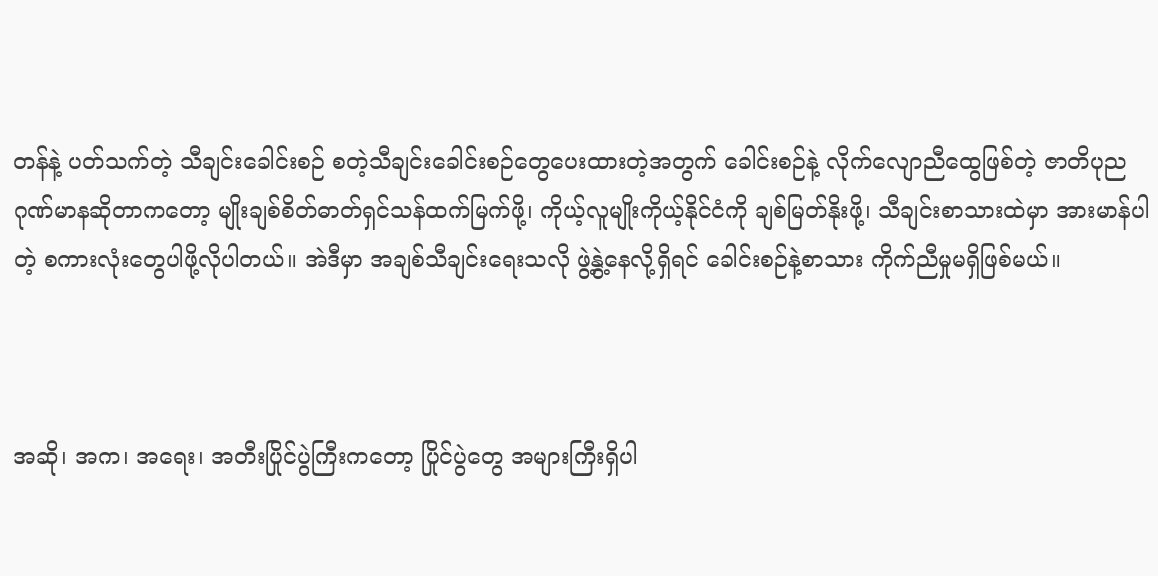တန်နဲ့ ပတ်သက်တဲ့ သီချင်းခေါင်းစဉ် စတဲ့သီချင်းခေါင်းစဉ်တွေပေးထားတဲ့အတွက် ခေါင်းစဉ်နဲ့ လိုက်လျောညီထွေဖြစ်တဲ့ ဇာတိပုညဂုဏ်မာနဆိုတာကတော့ မျိုးချစ်စိတ်ဓာတ်ရှင်သန်ထက်မြက်ဖို့၊ ကိုယ့်လူမျိုးကိုယ့်နိုင်ငံကို ချစ်မြတ်နိုးဖို့၊ သီချင်းစာသားထဲမှာ အားမာန်ပါတဲ့ စကားလုံးတွေပါဖို့လိုပါတယ်။ အဲဒီမှာ အချစ်သီချင်းရေးသလို ဖွဲ့နွဲ့နေလို့ရှိရင် ခေါင်းစဉ်နဲ့စာသား ကိုက်ညီမှုမရှိဖြစ်မယ်။



အဆို၊ အက၊ အရေး၊ အတီးပြိုင်ပွဲကြီးကတော့ ပြိုင်ပွဲတွေ အများကြီးရှိပါ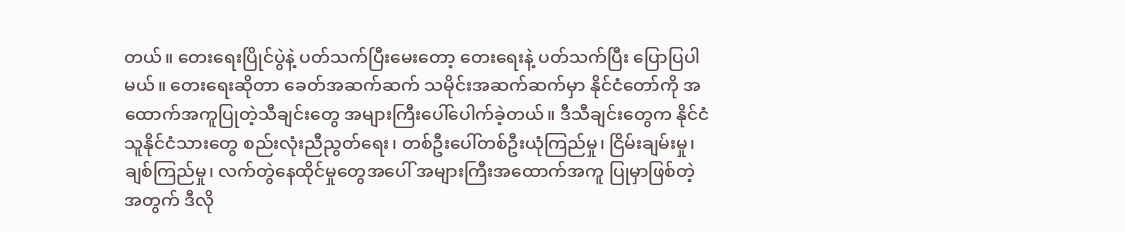တယ်။ တေးရေးပြိုင်ပွဲနဲ့ ပတ်သက်ပြီးမေးတော့ တေးရေးနဲ့ ပတ်သက်ပြီး ပြောပြပါမယ်။ တေးရေးဆိုတာ ခေတ်အဆက်ဆက် သမိုင်းအဆက်ဆက်မှာ နိုင်ငံတော်ကို အထောက်အကူပြုတဲ့သီချင်းတွေ အများကြီးပေါ်ပေါက်ခဲ့တယ်။ ဒီသီချင်းတွေက နိုင်ငံသူနိုင်ငံသားတွေ စည်းလုံးညီညွတ်ရေး၊ တစ်ဦးပေါ်တစ်ဦးယုံကြည်မှု၊ ငြိမ်းချမ်းမှု၊ ချစ်ကြည်မှု၊ လက်တွဲနေထိုင်မှုတွေအပေါ် အများကြီးအထောက်အကူ ပြုမှာဖြစ်တဲ့အတွက် ဒီလို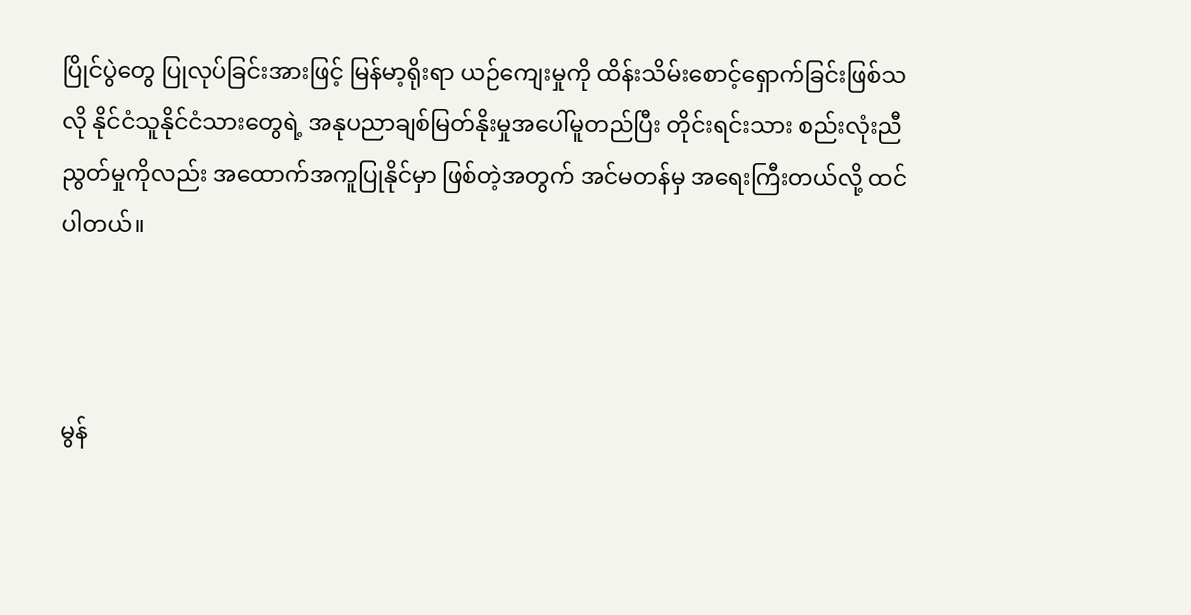ပြိုင်ပွဲတွေ ပြုလုပ်ခြင်းအားဖြင့် မြန်မာ့ရိုးရာ ယဉ်ကျေးမှုကို ထိန်းသိမ်းစောင့်ရှောက်ခြင်းဖြစ်သလို နိုင်ငံသူနိုင်ငံသားတွေရဲ့ အနုပညာချစ်မြတ်နိုးမှုအပေါ်မူတည်ပြီး တိုင်းရင်းသား စည်းလုံးညီညွတ်မှုကိုလည်း အထောက်အကူပြုနိုင်မှာ ဖြစ်တဲ့အတွက် အင်မတန်မှ အရေးကြီးတယ်လို့ ထင်ပါတယ်။



မွန်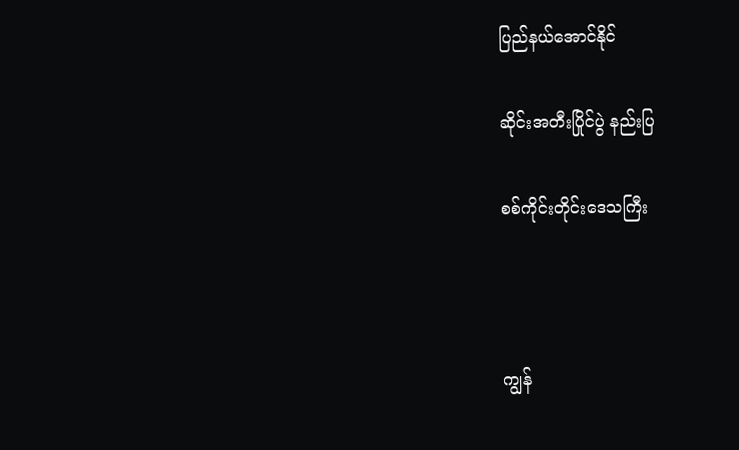ပြည်နယ်အောင်နိုင်

ဆိုင်းအတီးပြိုင်ပွဲ နည်းပြ

စစ်ကိုင်းတိုင်းဒေသကြီး



ကျွန်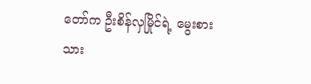တော်က ဦးစိန်လှမြိုင်ရဲ့ မွေးစားသား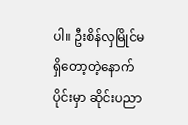ပါ။ ဦးစိန်လှမြိုင်မရှိတော့တဲ့နောက်ပိုင်းမှာ ဆိုင်းပညာ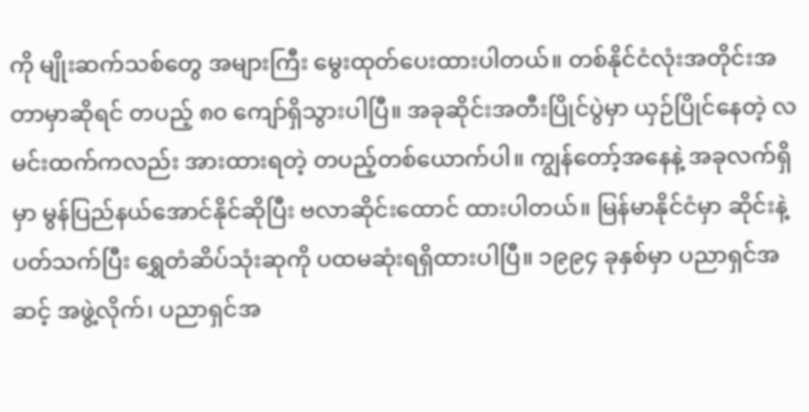ကို မျိုးဆက်သစ်တွေ အများကြီး မွေးထုတ်ပေးထားပါတယ်။ တစ်နိုင်ငံလုံးအတိုင်းအတာမှာဆိုရင် တပည့် ၈၀ ကျော်ရှိသွားပါပြီ။ အခုဆိုင်းအတီးပြိုင်ပွဲမှာ ယှဉ်ပြိုင်နေတဲ့ လမင်းထက်ကလည်း အားထားရတဲ့ တပည့်တစ်ယောက်ပါ။ ကျွန်တော့်အနေနဲ့ အခုလက်ရှိမှာ မွန်ပြည်နယ်အောင်နိုင်ဆိုပြီး ဗလာဆိုင်းထောင် ထားပါတယ်။ မြန်မာနိုင်ငံမှာ ဆိုင်းနဲ့ ပတ်သက်ပြီး ရွှေတံဆိပ်သုံးဆုကို ပထမဆုံးရရှိထားပါပြီ။ ၁၉၉၄ ခုနှစ်မှာ ပညာရှင်အဆင့် အဖွဲ့လိုက်၊ ပညာရှင်အ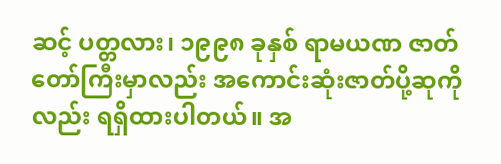ဆင့် ပတ္တလား၊ ၁၉၉၈ ခုနှစ် ရာမယဏ ဇာတ်တော်ကြီးမှာလည်း အကောင်းဆုံးဇာတ်ပို့ဆုကိုလည်း ရရှိထားပါတယ်။ အ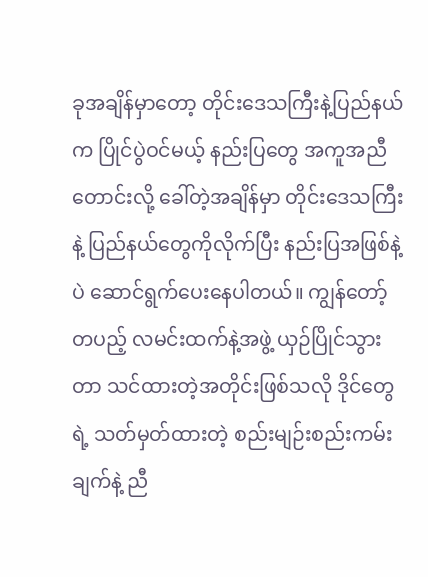ခုအချိန်မှာတော့ တိုင်းဒေသကြီးနဲ့ပြည်နယ်က ပြိုင်ပွဲဝင်မယ့် နည်းပြတွေ အကူအညီတောင်းလို့ ခေါ်တဲ့အချိန်မှာ တိုင်းဒေသကြီးနဲ့ ပြည်နယ်တွေကိုလိုက်ပြီး နည်းပြအဖြစ်နဲ့ပဲ ဆောင်ရွက်ပေးနေပါတယ်။ ကျွန်တော့်တပည့် လမင်းထက်နဲ့အဖွဲ့ ယှဉ်ပြိုင်သွားတာ သင်ထားတဲ့အတိုင်းဖြစ်သလို ဒိုင်တွေရဲ့ သတ်မှတ်ထားတဲ့ စည်းမျဉ်းစည်းကမ်းချက်နဲ့ ညီ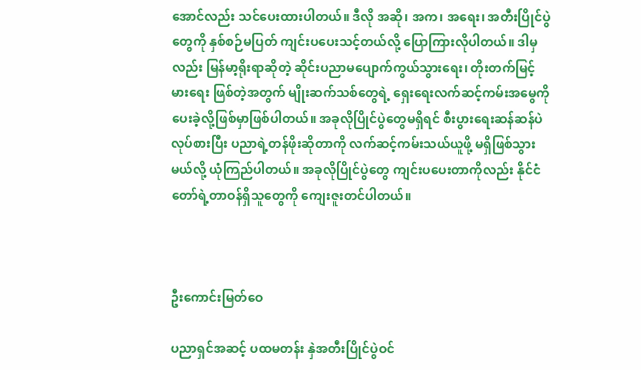အောင်လည်း သင်ပေးထားပါတယ်။ ဒီလို အဆို၊ အက၊ အရေး၊ အတီးပြိုင်ပွဲတွေကို နှစ်စဉ်မပြတ် ကျင်းပပေးသင့်တယ်လို့ ပြောကြားလိုပါတယ်။ ဒါမှလည်း မြန်မာ့ရိုးရာဆိုတဲ့ ဆိုင်းပညာမပျောက်ကွယ်သွားရေး၊ တိုးတက်မြင့်မားရေး ဖြစ်တဲ့အတွက် မျိုးဆက်သစ်တွေရဲ့ ရှေးရေးလက်ဆင့်ကမ်းအမွေကို ပေးခဲ့လို့ဖြစ်မှာဖြစ်ပါတယ်။ အခုလိုပြိုင်ပွဲတွေမရှိရင် စီးပွားရေးဆန်ဆန်ပဲလုပ်စားပြီး ပညာရဲ့တန်ဖိုးဆိုတာကို လက်ဆင့်ကမ်းသယ်ယူဖို့ မရှိဖြစ်သွားမယ်လို့ ယုံကြည်ပါတယ်။ အခုလိုပြိုင်ပွဲတွေ ကျင်းပပေးတာကိုလည်း နိုင်ငံတော်ရဲ့တာဝန်ရှိသူတွေကို ကျေးဇူးတင်ပါတယ်။



ဦးကောင်းမြတ်ဝေ

ပညာရှင်အဆင့် ပထမတန်း နှဲအတီးပြိုင်ပွဲဝင်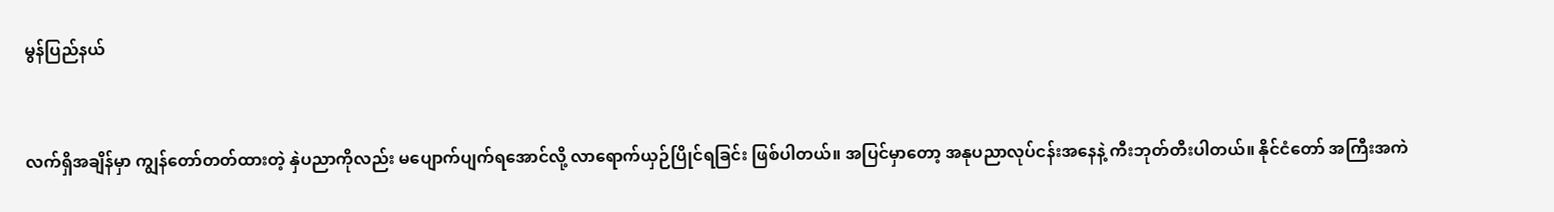မွန်ပြည်နယ်



လက်ရှိအချိန်မှာ ကျွန်တော်တတ်ထားတဲ့ နှဲပညာကိုလည်း မပျောက်ပျက်ရအောင်လို့ လာရောက်ယှဉ်ပြိုင်ရခြင်း ဖြစ်ပါတယ်။ အပြင်မှာတော့ အနုပညာလုပ်ငန်းအနေနဲ့ ကီးဘုတ်တီးပါတယ်။ နိုင်ငံတော် အကြီးအကဲ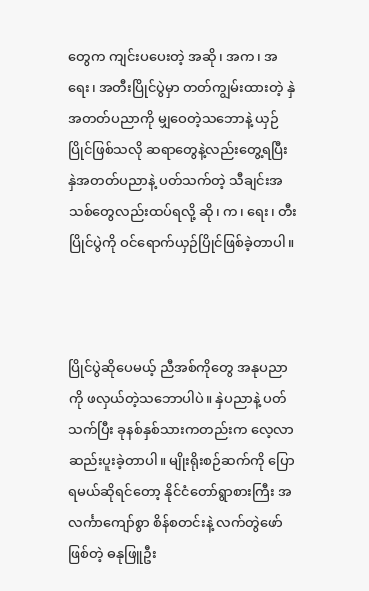တွေက ကျင်းပပေးတဲ့ အဆို၊ အက၊ အရေး၊ အတီးပြိုင်ပွဲမှာ တတ်ကျွမ်းထားတဲ့ နှဲအတတ်ပညာကို မျှဝေတဲ့သဘောနဲ့ ယှဉ်ပြိုင်ဖြစ်သလို ဆရာတွေနဲ့လည်းတွေ့ရပြီး နှဲအတတ်ပညာနဲ့ ပတ်သက်တဲ့ သီချင်းအသစ်တွေလည်းထပ်ရလို့ ဆို၊ က၊ ရေး၊ တီး ပြိုင်ပွဲကို ဝင်ရောက်ယှဉ်ပြိုင်ဖြစ်ခဲ့တာပါ။



ပြိုင်ပွဲဆိုပေမယ့် ညီအစ်ကိုတွေ အနုပညာကို ဖလှယ်တဲ့သဘောပါပဲ။ နှဲပညာနဲ့ ပတ်သက်ပြီး ခုနစ်နှစ်သားကတည်းက လေ့လာဆည်းပူးခဲ့တာပါ။ မျိုးရိုးစဉ်ဆက်ကို ပြောရမယ်ဆိုရင်တော့ နိုင်ငံတော်ရွာစားကြီး အလင်္ကာကျော်စွာ စိန်စတင်းနဲ့ လက်တွဲဖော်ဖြစ်တဲ့ ဓနုဖြူဦး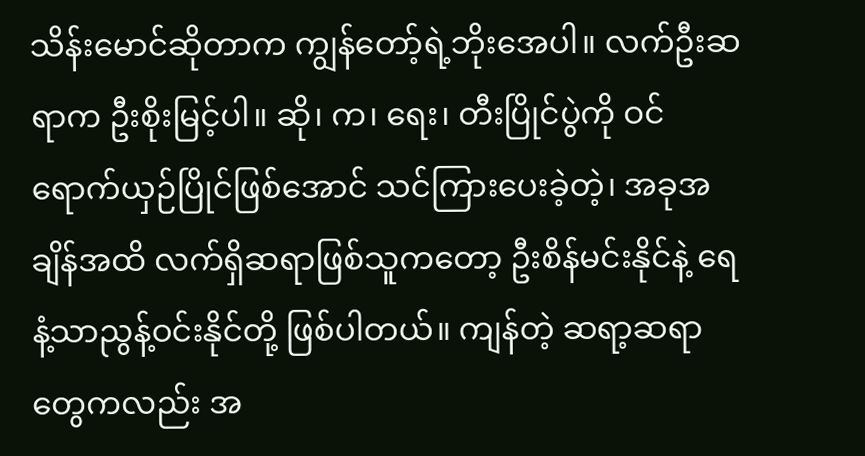သိန်းမောင်ဆိုတာက ကျွန်တော့်ရဲ့ဘိုးအေပါ။ လက်ဦးဆရာက ဦးစိုးမြင့်ပါ။ ဆို၊ က၊ ရေး၊ တီးပြိုင်ပွဲကို ဝင်ရောက်ယှဉ်ပြိုင်ဖြစ်အောင် သင်ကြားပေးခဲ့တဲ့၊ အခုအချိန်အထိ လက်ရှိဆရာဖြစ်သူကတော့ ဦးစိန်မင်းနိုင်နဲ့ ရေနံ့သာညွန့်ဝင်းနိုင်တို့ ဖြစ်ပါတယ်။ ကျန်တဲ့ ဆရာ့ဆရာတွေကလည်း အ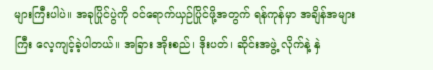များကြီးပါပဲ။ အခုပြိုင်ပွဲကို ဝင်ရောက်ယှဉ်ပြိုင်ဖို့အတွက် ရန်ကုန်မှာ အချိန်အများကြီး လေ့ကျင့်ခဲ့ပါတယ်။ အခြား အိုးစည်၊ ဒိုးပတ်၊ ဆိုင်းအဖွဲ့ လိုက်နဲ့ နှဲ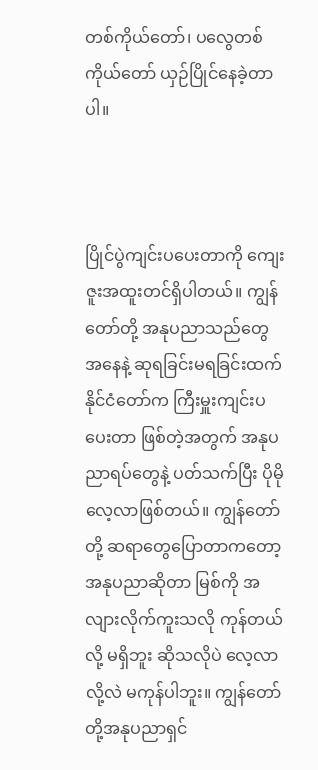တစ်ကိုယ်တော်၊ ပလွေတစ်ကိုယ်တော် ယှဉ်ပြိုင်နေခဲ့တာပါ။



ပြိုင်ပွဲကျင်းပပေးတာကို ကျေးဇူးအထူးတင်ရှိပါတယ်။ ကျွန်တော်တို့ အနုပညာသည်တွေအနေနဲ့ ဆုရခြင်းမရခြင်းထက် နိုင်ငံတော်က ကြီးမှူးကျင်းပပေးတာ ဖြစ်တဲ့အတွက် အနုပညာရပ်တွေနဲ့ ပတ်သက်ပြီး ပိုမိုလေ့လာဖြစ်တယ်။ ကျွန်တော်တို့ ဆရာတွေပြောတာကတော့ အနုပညာဆိုတာ မြစ်ကို အလျားလိုက်ကူးသလို ကုန်တယ်လို့ မရှိဘူး ဆိုသလိုပဲ လေ့လာလို့လဲ မကုန်ပါဘူး။ ကျွန်တော်တို့အနုပညာရှင်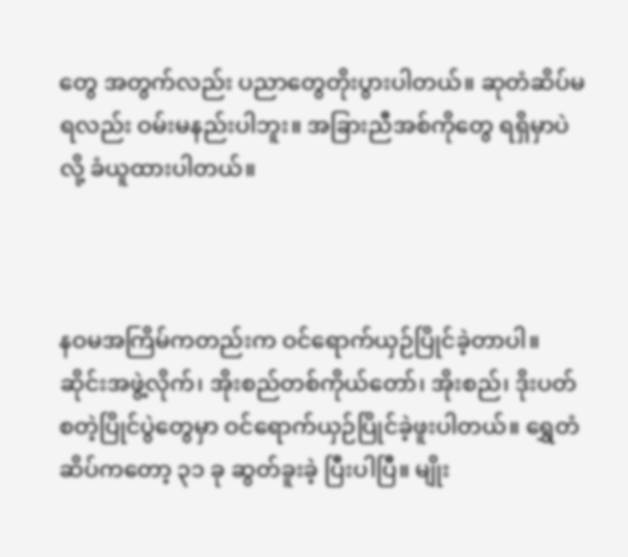တွေ အတွက်လည်း ပညာတွေတိုးပွားပါတယ်။ ဆုတံဆိပ်မရလည်း ဝမ်းမနည်းပါဘူး။ အခြားညီအစ်ကိုတွေ ရရှိမှာပဲလို့ ခံယူထားပါတယ်။



နဝမအကြိမ်ကတည်းက ဝင်ရောက်ယှဉ်ပြိုင်ခဲ့တာပါ။ ဆိုင်းအဖွဲ့လိုက်၊ အိုးစည်တစ်ကိုယ်တော်၊ အိုးစည်၊ ဒိုးပတ် စတဲ့ပြိုင်ပွဲတွေမှာ ဝင်ရောက်ယှဉ်ပြိုင်ခဲ့ဖူးပါတယ်။ ရွှေတံဆိပ်ကတော့ ၃၁ ခု ဆွတ်ခူးခဲ့ ပြီးပါပြီ။ မျိုး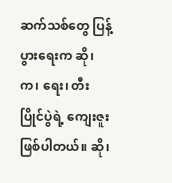ဆက်သစ်တွေ ပြန့်ပွားရေးက ဆို၊ က၊ ရေး၊ တီးပြိုင်ပွဲရဲ့ ကျေးဇူးဖြစ်ပါတယ်။ ဆို၊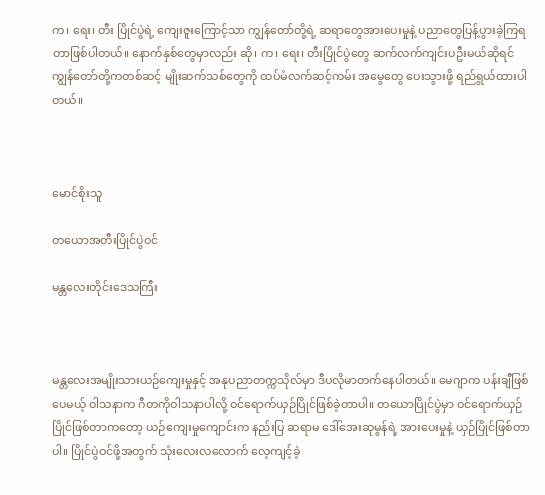က၊ ရေး၊ တီး ပြိုင်ပွဲရဲ့ ကျေးဇူးကြောင့်သာ ကျွန်တော်တို့ရဲ့ ဆရာတွေအားပေးမှုနဲ့ ပညာတွေပြန့်ပွားခဲ့ကြရတာဖြစ်ပါတယ်။ နောက်နှစ်တွေမှာလည်း ဆို၊ က၊ ရေး၊ တီးပြိုင်ပွဲတွေ ဆက်လက်ကျင်းပဦးမယ်ဆိုရင် ကျွန်တော်တို့ကတစ်ဆင့် မျိုးဆက်သစ်တွေကို ထပ်မံလက်ဆင့်ကမ်း အမွေတွေ ပေးသွားဖို့ ရည်ရွယ်ထားပါတယ်။



မောင်စိုးသူ

တယောအတီးပြိုင်ပွဲဝင်

မန္တလေးတိုင်းဒေသကြီး



မန္တလေးအမျိုးသားယဉ်ကျေးမှုနှင့် အနုပညာတက္ကသိုလ်မှာ ဒီပလိုမာတက်နေပါတယ်။ မေဂျာက ပန်းချီဖြစ်ပေမယ့် ဝါသနာက ဂီတကိုဝါသနာပါလို့ ဝင်ရောက်ယှဉ်ပြိုင်ဖြစ်ခဲ့တာပါ။ တယောပြိုင်ပွဲမှာ ဝင်ရောက်ယှဉ်ပြိုင်ဖြစ်တာကတော့ ယဉ်ကျေးမှုကျောင်းက နည်းပြ ဆရာမ ဒေါ်အေးဆုမွန်ရဲ့ အားပေးမှုနဲ့ ယှဉ်ပြိုင်ဖြစ်တာပါ။ ပြိုင်ပွဲဝင်ဖို့အတွက် သုံးလေးလလောက် လေ့ကျင့်ခဲ့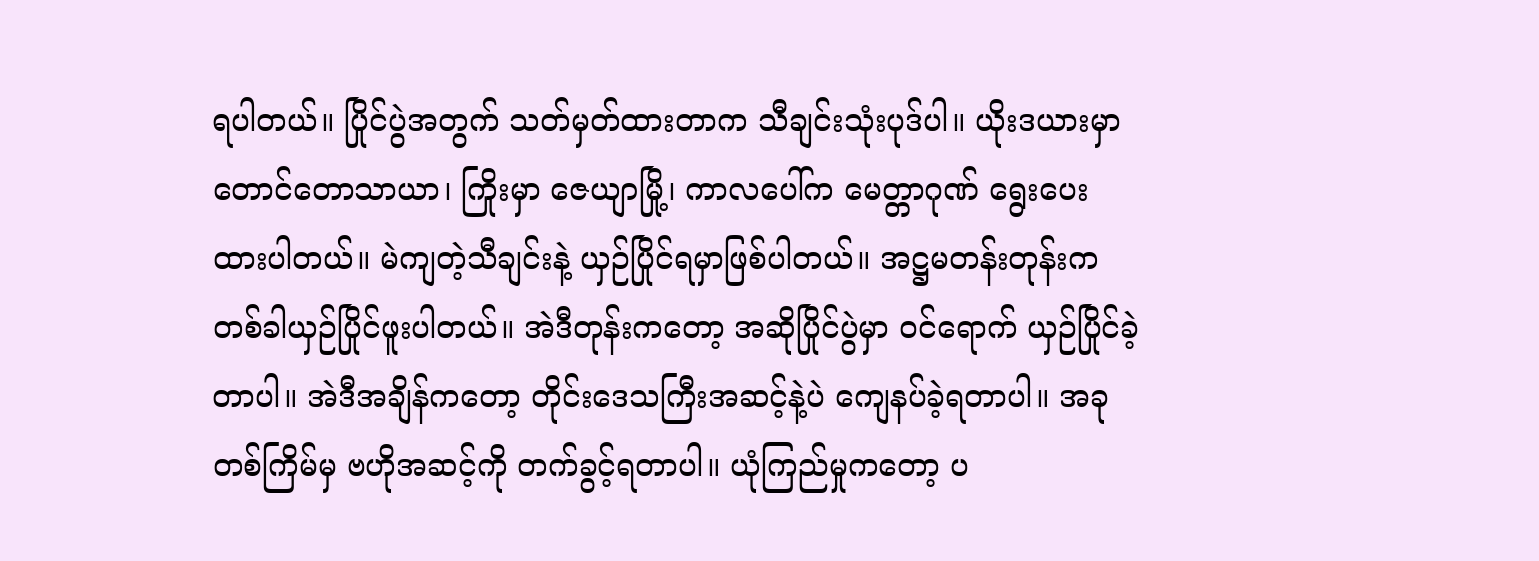ရပါတယ်။ ပြိုင်ပွဲအတွက် သတ်မှတ်ထားတာက သီချင်းသုံးပုဒ်ပါ။ ယိုးဒယားမှာ တောင်တောသာယာ၊ ကြိုးမှာ ဇေယျာမြို့၊ ကာလပေါ်က မေတ္တာဂုဏ် ရွေးပေးထားပါတယ်။ မဲကျတဲ့သီချင်းနဲ့ ယှဉ်ပြိုင်ရမှာဖြစ်ပါတယ်။ အဋ္ဌမတန်းတုန်းက တစ်ခါယှဉ်ပြိုင်ဖူးပါတယ်။ အဲဒီတုန်းကတော့ အဆိုပြိုင်ပွဲမှာ ဝင်ရောက် ယှဉ်ပြိုင်ခဲ့တာပါ။ အဲဒီအချိန်ကတော့ တိုင်းဒေသကြီးအဆင့်နဲ့ပဲ ကျေနပ်ခဲ့ရတာပါ။ အခုတစ်ကြိမ်မှ ဗဟိုအဆင့်ကို တက်ခွင့်ရတာပါ။ ယုံကြည်မှုကတော့ ပ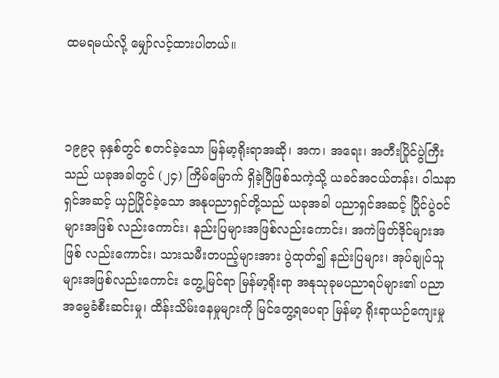ထမရမယ်လို့ မျှော်လင့်ထားပါတယ်။



၁၉၉၃ ခုနှစ်တွင် စတင်ခဲ့သော မြန်မာ့ရိုးရာအဆို၊ အက၊ အရေး၊ အတီးပြိုင်ပွဲကြီးသည် ယခုအခါတွင် (၂၄) ကြိမ်မြောက် ရှိခဲ့ပြီဖြစ်သကဲ့သို့ ယခင်အငယ်တန်း၊ ဝါသနာရှင်အဆင့် ယှဉ်ပြိုင်ခဲ့သော အနုပညာရှင်တို့သည် ယခုအခါ ပညာရှင်အဆင့် ပြိုင်ပွဲဝင်များအဖြစ် လည်းကောင်း၊ နည်းပြများအဖြစ်လည်းကောင်း၊ အကဲဖြတ်ဒိုင်များအဖြစ် လည်းကောင်း၊ သားသမီးတပည့်များအား ပွဲထုတ်၍ နည်းပြများ၊ အုပ်ချုပ်သူများအဖြစ်လည်းကောင်း တွေ့မြင်ရာ မြန်မာ့ရိုးရာ အနုသုခုမပညာရပ်များ၏ ပညာအမွေခံစီးဆင်းမှု၊ ထိန်းသိမ်းနေမှုများကို မြင်တွေ့ရပေရာ မြန်မာ့ ရိုးရာယဉ်ကျေးမှု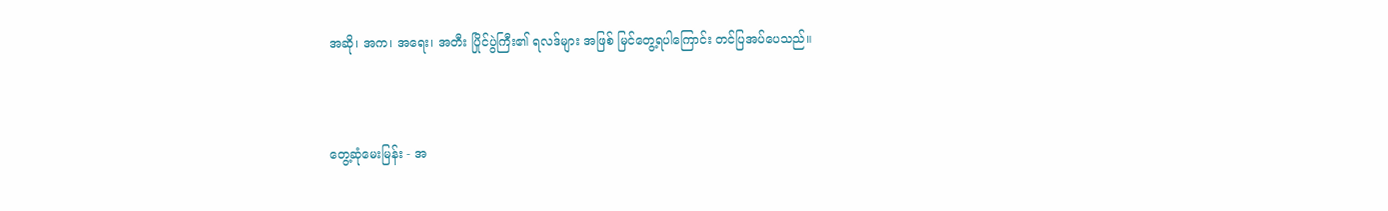အဆို၊ အက၊ အရေး၊ အတီး ပြိုင်ပွဲကြီး၏ ရလဒ်များ အဖြစ် မြင်တွေ့ရပါကြောင်း တင်ပြအပ်ပေသည်။



တွေ့ဆုံမေးမြန်း - အ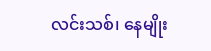လင်းသစ်၊ နေမျိုး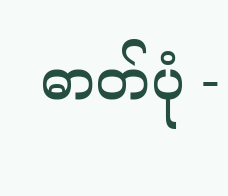ဓာတ်ပုံ -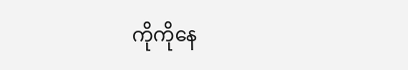ကိုကိုနေ